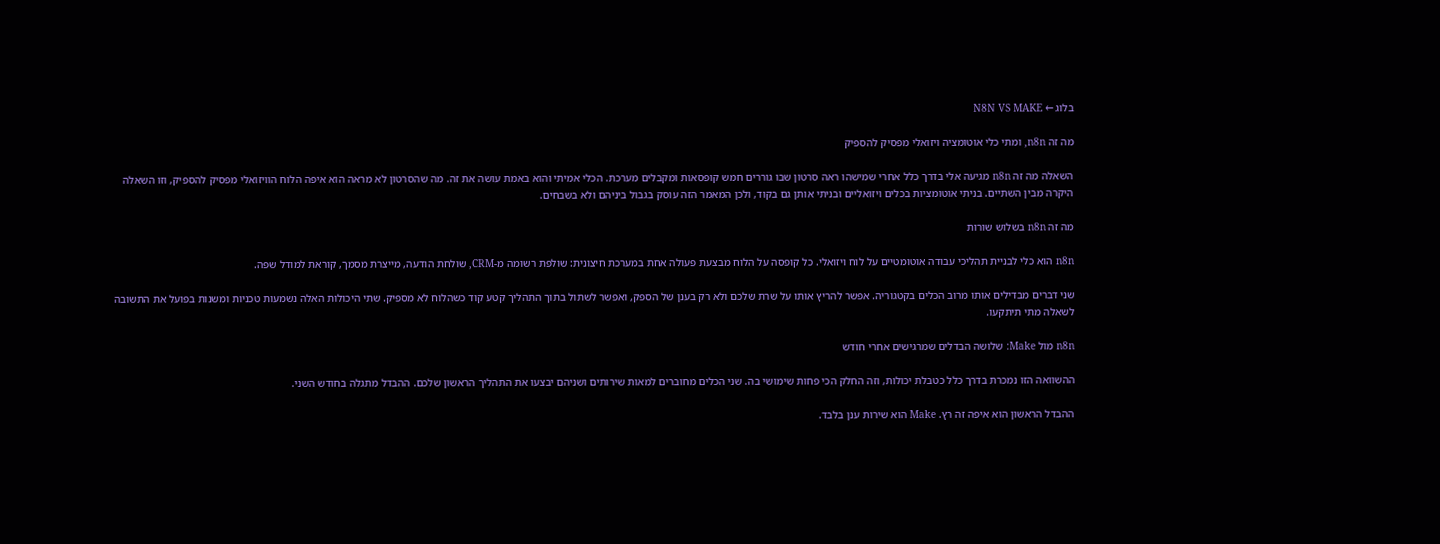בלוג ← N8N VS MAKE

מה זה n8n, ומתי כלי אוטומציה ויזואלי מפסיק להספיק

השאלה מה זה n8n מגיעה אלי בדרך כלל אחרי שמישהו ראה סרטון שבו גוררים חמש קופסאות ומקבלים מערכת. הכלי אמיתי והוא באמת עושה את זה. מה שהסרטון לא מראה הוא איפה הלוח הוויזואלי מפסיק להספיק, וזו השאלה היקרה מבין השתיים. בניתי אוטומציות בכלים ויזואליים ובניתי אותן גם בקוד, ולכן המאמר הזה עוסק בגבול ביניהם ולא בשבחים.

מה זה n8n בשלוש שורות

n8n הוא כלי לבניית תהליכי עבודה אוטומטיים על לוח ויזואלי. כל קופסה על הלוח מבצעת פעולה אחת במערכת חיצונית: שולפת רשומה מ-CRM, שולחת הודעה, מייצרת מסמך, קוראת למודל שפה.

שני דברים מבדילים אותו מרוב הכלים בקטגוריה. אפשר להריץ אותו על שרת שלכם ולא רק בענן של הספק, ואפשר לשתול בתוך התהליך קטע קוד כשהלוח לא מספיק. שתי היכולות האלה נשמעות טכניות ומשנות בפועל את התשובה לשאלה מתי תיתקעו.

n8n מול Make: שלושה הבדלים שמרגישים אחרי חודש

ההשוואה הזו נמכרת בדרך כלל כטבלת יכולות, וזה החלק הכי פחות שימושי בה. שני הכלים מחוברים למאות שירותים ושניהם יבצעו את התהליך הראשון שלכם. ההבדל מתגלה בחודש השני.

ההבדל הראשון הוא איפה זה רץ. Make הוא שירות ענן בלבד.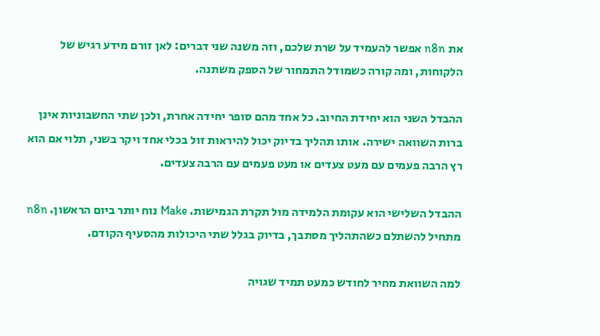את n8n אפשר להעמיד על שרת שלכם, וזה משנה שני דברים: לאן זורם מידע רגיש של הלקוחות, ומה קורה כשמודל התמחור של הספק משתנה.

ההבדל השני הוא יחידת החיוב. כל אחד מהם סופר יחידה אחרת, ולכן שתי החשבוניות אינן ברות השוואה ישירה. אותו תהליך בדיוק יכול להיראות זול בכלי אחד ויקר בשני, תלוי אם הוא רץ הרבה פעמים עם מעט צעדים או מעט פעמים עם הרבה צעדים.

ההבדל השלישי הוא עקומת הלמידה מול תקרת הגמישות. Make נוח יותר ביום הראשון. n8n מתחיל להשתלם כשהתהליך מסתבך, בדיוק בגלל שתי היכולות מהסעיף הקודם.

למה השוואת מחיר לחודש כמעט תמיד שגויה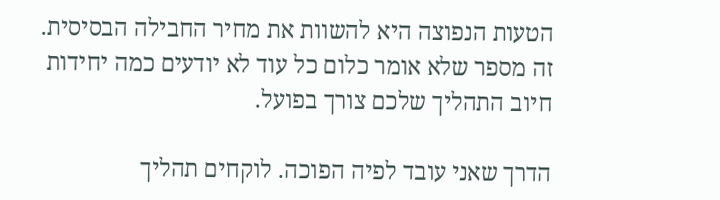הטעות הנפוצה היא להשוות את מחיר החבילה הבסיסית. זה מספר שלא אומר כלום כל עוד לא יודעים כמה יחידות חיוב התהליך שלכם צורך בפועל.

הדרך שאני עובד לפיה הפוכה. לוקחים תהליך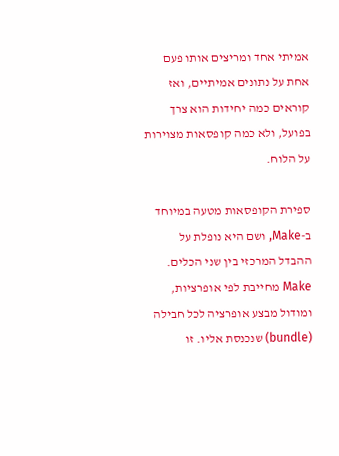אמיתי אחד ומריצים אותו פעם אחת על נתונים אמיתיים, ואז קוראים כמה יחידות הוא צרך בפועל, ולא כמה קופסאות מצוירות על הלוח.

ספירת הקופסאות מטעה במיוחד ב-Make, ושם היא נופלת על ההבדל המרכזי בין שני הכלים. Make מחייבת לפי אופרציות, ומודול מבצע אופרציה לכל חבילה (bundle) שנכנסת אליו. זו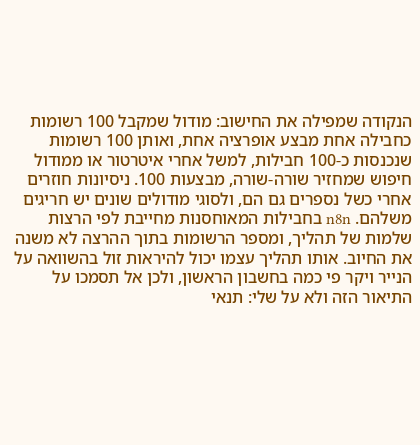הנקודה שמפילה את החישוב: מודול שמקבל 100 רשומות כחבילה אחת מבצע אופרציה אחת, ואותן 100 רשומות שנכנסות כ-100 חבילות, למשל אחרי איטרטור או ממודול חיפוש שמחזיר שורה-שורה, מבצעות 100. ניסיונות חוזרים אחרי כשל נספרים גם הם, ולסוגי מודולים שונים יש חריגים משלהם. n8n בחבילות המאוחסנות מחייבת לפי הרצות שלמות של תהליך, ומספר הרשומות בתוך ההרצה לא משנה את החיוב. אותו תהליך עצמו יכול להיראות זול בהשוואה על הנייר ויקר פי כמה בחשבון הראשון, ולכן אל תסמכו על התיאור הזה ולא על שלי: תנאי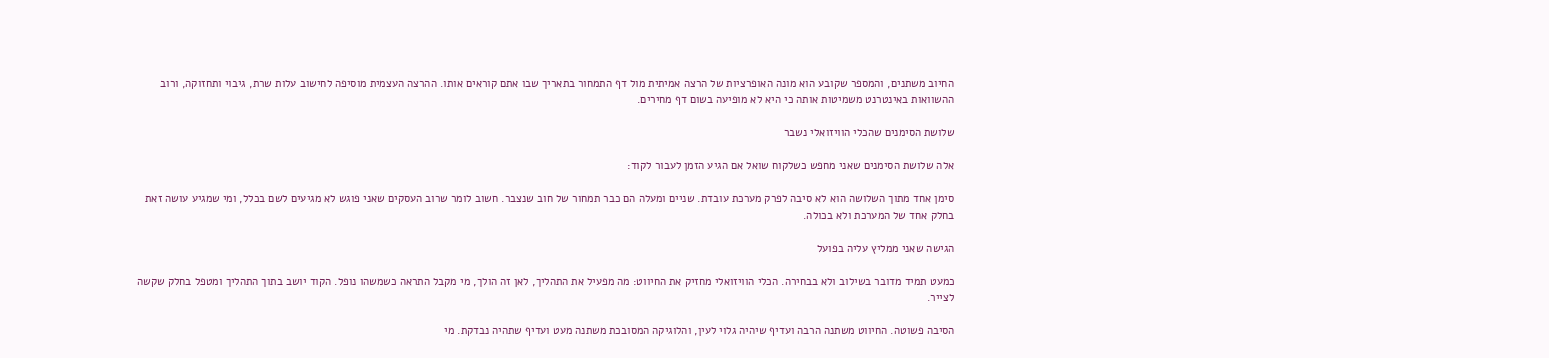החיוב משתנים, והמספר שקובע הוא מונה האופרציות של הרצה אמיתית מול דף התמחור בתאריך שבו אתם קוראים אותו. ההרצה העצמית מוסיפה לחישוב עלות שרת, גיבוי ותחזוקה, ורוב ההשוואות באינטרנט משמיטות אותה כי היא לא מופיעה בשום דף מחירים.

שלושת הסימנים שהכלי הוויזואלי נשבר

אלה שלושת הסימנים שאני מחפש כשלקוח שואל אם הגיע הזמן לעבור לקוד:

סימן אחד מתוך השלושה הוא לא סיבה לפרק מערכת עובדת. שניים ומעלה הם כבר תמחור של חוב שנצבר. חשוב לומר שרוב העסקים שאני פוגש לא מגיעים לשם בכלל, ומי שמגיע עושה זאת בחלק אחד של המערכת ולא בכולה.

הגישה שאני ממליץ עליה בפועל

כמעט תמיד מדובר בשילוב ולא בבחירה. הכלי הוויזואלי מחזיק את החיווט: מה מפעיל את התהליך, לאן זה הולך, מי מקבל התראה כשמשהו נופל. הקוד יושב בתוך התהליך ומטפל בחלק שקשה לצייר.

הסיבה פשוטה. החיווט משתנה הרבה ועדיף שיהיה גלוי לעין, והלוגיקה המסובכת משתנה מעט ועדיף שתהיה נבדקת. מי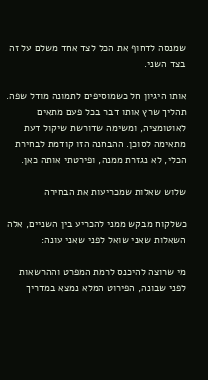שמנסה לדחוף את הכל לצד אחד משלם על זה בצד השני.

אותו היגיון חל כשמוסיפים לתמונה מודל שפה. תהליך שרץ אותו דבר בכל פעם מתאים לאוטומציה, ומשימה שדורשת שיקול דעת מתאימה לסוכן. ההבחנה הזו קודמת לבחירת הכלי, לא נגזרת ממנה, ופירטתי אותה כאן.

שלוש שאלות שמכריעות את הבחירה

כשלקוח מבקש ממני להכריע בין השניים, אלה השאלות שאני שואל לפני שאני עונה:

מי שרוצה להיכנס לרמת המפרט וההרשאות לפני שבונה, הפירוט המלא נמצא במדריך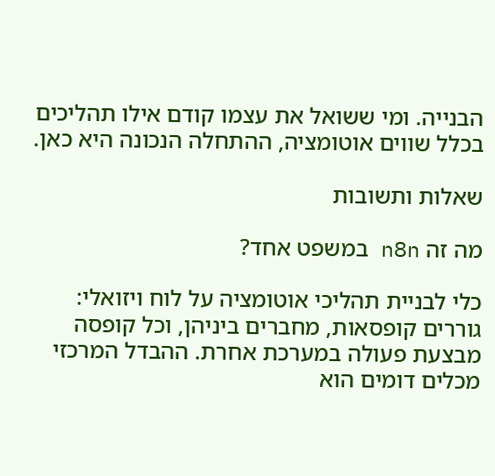הבנייה. ומי ששואל את עצמו קודם אילו תהליכים בכלל שווים אוטומציה, ההתחלה הנכונה היא כאן.

שאלות ותשובות

מה זה n8n במשפט אחד?

כלי לבניית תהליכי אוטומציה על לוח ויזואלי: גוררים קופסאות, מחברים ביניהן, וכל קופסה מבצעת פעולה במערכת אחרת. ההבדל המרכזי מכלים דומים הוא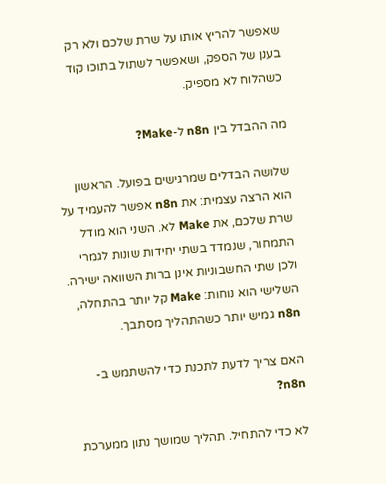שאפשר להריץ אותו על שרת שלכם ולא רק בענן של הספק, ושאפשר לשתול בתוכו קוד כשהלוח לא מספיק.

מה ההבדל בין n8n ל-Make?

שלושה הבדלים שמרגישים בפועל. הראשון הוא הרצה עצמית: את n8n אפשר להעמיד על שרת שלכם, את Make לא. השני הוא מודל התמחור, שנמדד בשתי יחידות שונות לגמרי ולכן שתי החשבוניות אינן ברות השוואה ישירה. השלישי הוא נוחות: Make קל יותר בהתחלה, n8n גמיש יותר כשהתהליך מסתבך.

האם צריך לדעת לתכנת כדי להשתמש ב-n8n?

לא כדי להתחיל. תהליך שמושך נתון ממערכת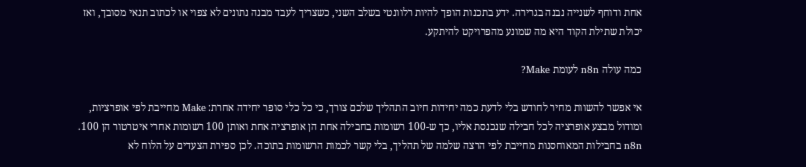אחת ודוחף לשנייה נבנה בגרירה. ידע בתכנות הופך להיות רלוונטי בשלב השני, כשצריך לעבד מבנה נתונים לא צפוי או לכתוב תנאי מסובך, ואז יכולת שתילת הקוד היא מה שמונע מהפרויקט להיתקע.

כמה עולה n8n לעומת Make?

אי אפשר להשוות מחיר לחודש בלי לדעת כמה יחידות חיוב התהליך שלכם צורך, כי כל כלי סופר יחידה אחרת: Make מחייבת לפי אופרציות, ומודול מבצע אופרציה לכל חבילה שנכנסת אליו, כך ש-100 רשומות בחבילה אחת הן אופרציה אחת ואותן 100 רשומות אחרי איטרטור הן 100. n8n בחבילות המאוחסנות מחייבת לפי הרצה שלמה של תהליך, בלי קשר לכמות הרשומות בתוכה. לכן ספירת הצעדים על הלוח לא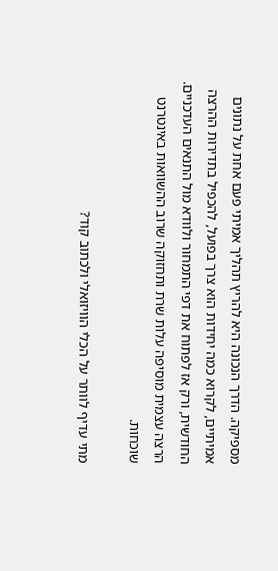מספיקה. הדרך הנכונה היא להריץ תהליך אמיתי פעם אחת על נתונים אמיתיים, לקרוא כמה יחידות הוא צרך בפועל, להכפיל בתדירות ההרצה החודשית, ורק אז לפתוח את דפי התמחור ולוודא מול התנאים העדכניים. הרצה עצמית מוסיפה עלות שרת ותחזוקה שרוב ההשוואות באינטרנט שוכחות.

מתי עדיף לוותר על הכלי הוויזואלי ולכתוב קוד?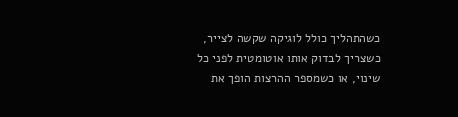כשהתהליך כולל לוגיקה שקשה לצייר, כשצריך לבדוק אותו אוטומטית לפני כל שינוי, או כשמספר ההרצות הופך את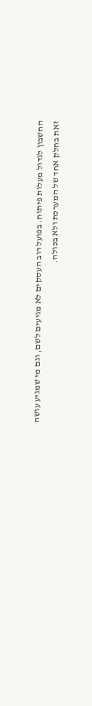החשבון לגדול מעלות פיתוח. בפועל רוב העסקים לא מגיעים לשם, וגם מי שמגיע עושה זאת בחלק אחד של המערכת ולא בכולה.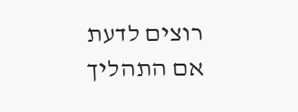רוצים לדעת אם התהליך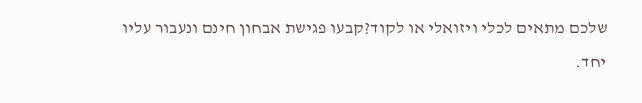שלכם מתאים לכלי ויזואלי או לקוד?קבעו פגישת אבחון חינם ונעבור עליו יחד.